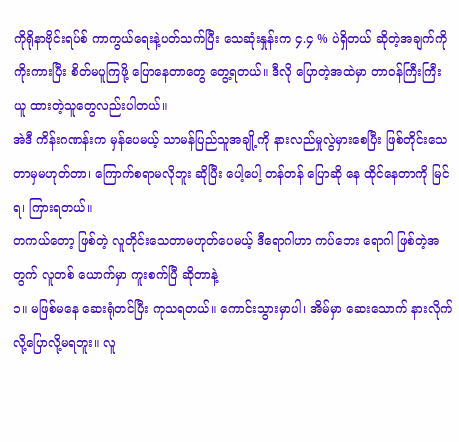ကိုရိုနာဗိုင်းရပ်စ် ကာကွယ်ရေးနဲ့ပတ်သက်ပြီး သေဆုံးနှုန်းက ၄.၄ % ပဲရှိတယ် ဆိုတဲ့အချက်ကို ကိုးကားပြီး စိတ်မပူကြဖို့ ပြောနေတာတွေ တွေ့ရတယ်။ ဒီလို ပြောတဲ့အထဲမှာ တာဝန်ကြီးကြီး ယူ ထားတဲ့သူတွေလည်းပါတယ်။
အဲဒီ ကိန်းဂဏန်းက မှန်ပေမယ့် သာမန်ပြည်သူအချို့ကို နားလည်မှုလွဲမှားစေပြီး ဖြစ်တိုင်းသေတာမှမဟုတ်တာ၊ ကြောက်စရာမလိုဘူး ဆိုပြီး ပေါ့ပေါ့ တန်တန် ပြောဆို နေ ထိုင်နေတာကို မြင်ရ၊ ကြားရတယ်။
တကယ်တော့ ဖြစ်တဲ့ လူတိုင်းသေတာမဟုတ်ပေမယ့် ဒီရောဂါဟာ ကပ်ဘေး ရောဂါ ဖြစ်တဲ့အတွက် လူတစ် ယောက်မှာ ကူးစက်ပြီ ဆိုတာနဲ့
၁။ မဖြစ်မနေ ဆေးရုံတင်ပြီး ကုသရတယ်။ ကောင်းသွားမှာပါ၊ အိမ်မှာ ဆေးသောက် နားလိုက် လို့ပြောလို့မရဘူး။ လူ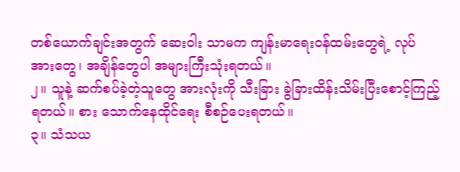တစ်ယောက်ချင်းအတွက် ဆေးဝါး သာမက ကျန်းမာရေးဝန်ထမ်းတွေရဲ့ လုပ် အားတွေ၊ အချိန်တွေပါ အများကြီးသုံးရတယ်။
၂။ သူနဲ့ ဆက်စပ်ခဲ့တဲ့သူတွေ အားလုံးကို သီးခြား ခွဲခြားထိန်းသိမ်းပြီးစောင့်ကြည့်ရတယ်။ စား သောက်နေထိုင်ရေး စီစဉ်ပေးရတယ်။
၃။ သံသယ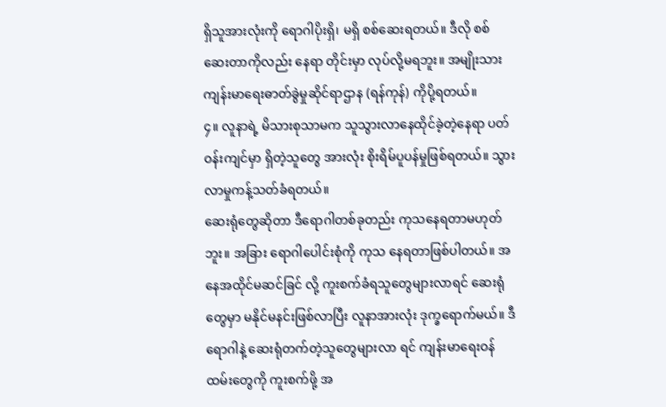ရှိသူအားလုံးကို ရောဂါပိုးရှိ၊ မရှိ စစ်ဆေးရတယ်။ ဒီလို စစ်ဆေးတာကိုလည်း နေရာ တိုင်းမှာ လုပ်လို့မရဘူး။ အမျိုးသားကျန်းမာရေးဓာတ်ခွဲမှုဆိုင်ရာဌာန (ရန်ကုန်) ကိုပို့ရတယ်။
၄။ လူနာရဲ့ မိသားစုသာမက သူသွားလာနေထိုင်ခဲ့တဲ့နေရာ ပတ်ဝန်းကျင်မှာ ရှိတဲ့သူတွေ အားလုံး စိုးရိမ်ပူပန်မှုဖြစ်ရတယ်။ သွားလာမှုကန့်သတ်ခံရတယ်။
ဆေးရုံတွေဆိုတာ ဒီရောဂါတစ်ခုတည်း ကုသနေရတာမဟုတ်ဘူး။ အခြား ရောဂါပေါင်းစုံကို ကုသ နေရတာဖြစ်ပါတယ်။ အနေအထိုင်မဆင်ခြင် လို့ ကူးစက်ခံရသူတွေများလာရင် ဆေးရုံတွေမှာ မနိုင်မနင်းဖြစ်လာပြီး လူနာအားလုံး ဒုက္ခရောက်မယ်။ ဒီရောဂါနဲ့ ဆေးရုံတက်တဲ့သူတွေများလာ ရင် ကျန်းမာရေးဝန်ထမ်းတွေကို ကူးစက်ဖို့ အ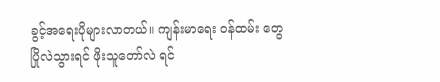ခွင့်အရေးပိုများလာတယ်။ ကျန်းမာရေး ဝန်ထမ်း တွေ ပြိုလဲသွားရင် ဖိုးသူတော်လဲ ရင်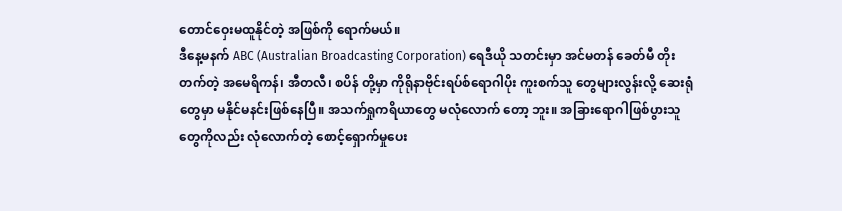တောင်ဝှေးမထူနိုင်တဲ့ အဖြစ်ကို ရောက်မယ်။
ဒီနေ့မနက် ABC (Australian Broadcasting Corporation) ရေဒီယို သတင်းမှာ အင်မတန် ခေတ်မီ တိုးတက်တဲ့ အမေရိကန်၊ အီတလီ၊ စပိန် တို့မှာ ကိုရိုနာဗိုင်းရပ်စ်ရောဂါပိုး ကူးစက်သူ တွေများလွန်းလို့ ဆေးရုံတွေမှာ မနိုင်မနင်းဖြစ်နေပြီ။ အသက်ရှုကရိယာတွေ မလုံလောက် တော့ ဘူး။ အခြားရောဂါဖြစ်ပွားသူတွေကိုလည်း လုံလောက်တဲ့ စောင့်ရှောက်မှုပေး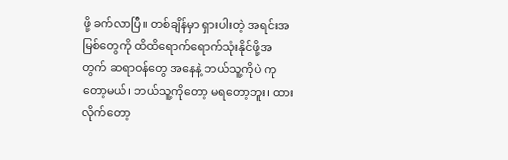ဖို့ ခက်လာပြီ။ တစ်ချိန်မှာ ရှားပါးတဲ့ အရင်းအမြစ်တွေကို ထိထိရောက်ရောက်သုံးနိုင်ဖို့အတွက် ဆရာဝန်တွေ အနေနဲ့ ဘယ်သူ့ကိုပဲ ကုတော့မယ်၊ ဘယ်သူ့ကိုတော့ မရတော့ဘူး၊ ထားလိုက်တော့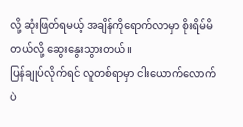လို့ ဆုံးဖြတ်ရမယ့် အချိန်ကိုရောက်လာမှာ စိုးရိမ်မိတယ်လို့ ဆွေးနွေးသွားတယ်။
ပြန်ချုပ်လိုက်ရင် လူတစ်ရာမှာ ငါးယောက်လောက်ပဲ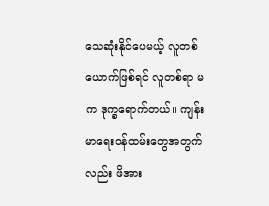သေဆုံးနိုင်ပေမယ့် လူတစ်ယောက်ဖြစ်ရင် လူတစ်ရာ မက ဒုက္ခရောက်တယ်။ ကျန်းမာရေးဝန်ထမ်းတွေအတွက်လည်း ဖိအား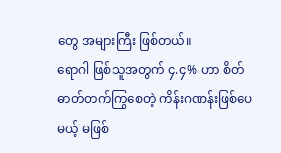တွေ အများကြီး ဖြစ်တယ်။
ရောဂါ ဖြစ်သူအတွက် ၄.၄% ဟာ စိတ်ဓာတ်တက်ကြွစေတဲ့ ကိန်းဂဏန်းဖြစ်ပေမယ့် မဖြစ်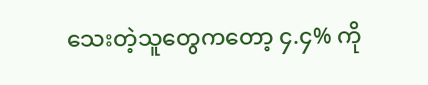သေးတဲ့သူတွေကတော့ ၄.၄% ကို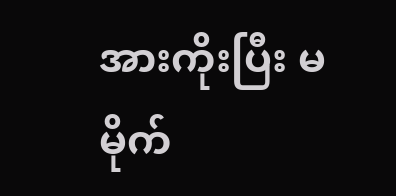အားကိုးပြီး မမိုက်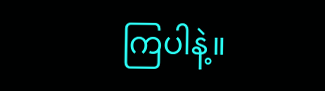ကြပါနဲ့။